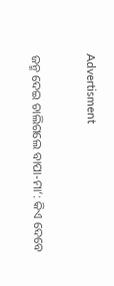Advertisment

ଜନ୍ମ ଦେଇ ଚାଲିଗଲେ ବାପା-ମା’: କିଏ ଦେବେ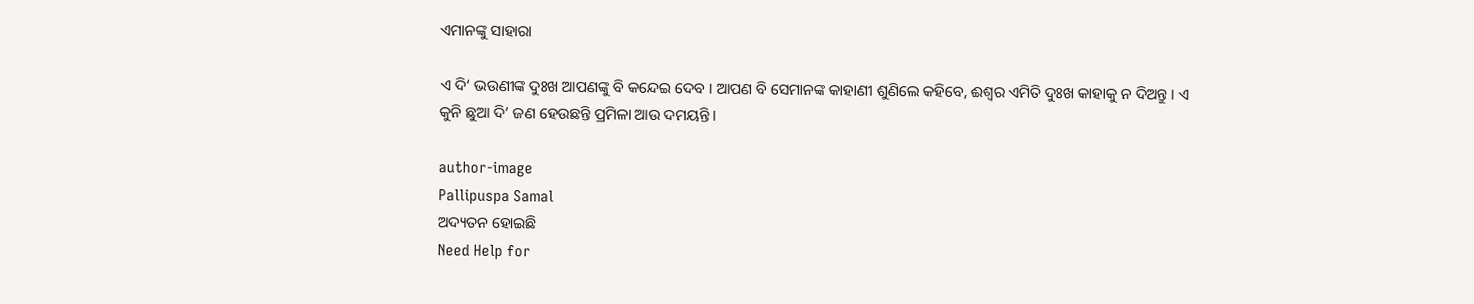ଏମାନଙ୍କୁ ସାହାରା

ଏ ଦି‘ ଭଉଣୀଙ୍କ ଦୁଃଖ ଆପଣଙ୍କୁ ବି କନ୍ଦେଇ ଦେବ । ଆପଣ ବି ସେମାନଙ୍କ କାହାଣୀ ଶୁଣିଲେ କହିବେ, ଈଶ୍ବର ଏମିତି ଦୁଃଖ କାହାକୁ ନ ଦିଅନ୍ତୁ । ଏ କୁନି ଛୁଆ ଦି’ ଜଣ ହେଉଛନ୍ତି ପ୍ରମିଳା ଆଉ ଦମୟନ୍ତି ।

author-image
Pallipuspa Samal
ଅଦ୍ୟତନ ହୋଇଛି
Need Help for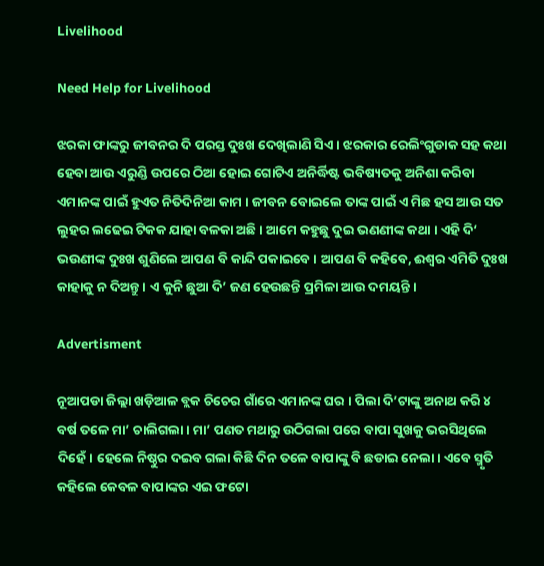Livelihood

Need Help for Livelihood

ଝରକା ଫାଙ୍କରୁ ଜୀବନର ଦି ପରସ୍ତ ଦୁଃଖ ଦେଖିଲାଣି ସିଏ । ଝରକାର ରେଲିଂଗୁଡାକ ସହ କଥା ହେବା ଆଉ ଏରୁଣ୍ଡି ଉପରେ ଠିଆ ହୋଇ ଗୋଟିଏ ଅନିର୍ଦ୍ଧିଷ୍ଟ ଭବିଷ୍ୟତକୁ ଅନିଶା କରିବା ଏମାନଙ୍କ ପାଇଁ ହୁଏତ ନିତିଦିନିଆ କାମ । ଜୀବନ ବୋଇଲେ ତାଙ୍କ ପାଇଁ ଏ ମିଛ ହସ ଆଉ ସତ ଲୁହର ଲଢେଇ ଟିକକ ଯାହା ବଳକା ଅଛି । ଆମେ କହୁଛୁ ଦୁଇ ଭଣଣୀଙ୍କ କଥା । ଏହି ଦି‘ ଭଉଣୀଙ୍କ ଦୁଃଖ ଶୁଣିଲେ ଆପଣ ବି କାନ୍ଦି ପକାଇବେ । ଆପଣ ବି କହିବେ, ଈଶ୍ବର ଏମିତି ଦୁଃଖ କାହାକୁ ନ ଦିଅନ୍ତୁ । ଏ କୁନି ଛୁଆ ଦି’ ଜଣ ହେଉଛନ୍ତି ପ୍ରମିଳା ଆଉ ଦମୟନ୍ତି ।

Advertisment

ନୂଆପଡା ଜିଲ୍ଲା ଖଡ଼ିଆଳ ବ୍ଲକ ଚିଚେର ଗାଁରେ ଏମାନଙ୍କ ଘର । ପିଲା ଦି’ଟାଙ୍କୁ ଅନାଥ କରି ୪ ବର୍ଷ ତଳେ ମା’ ଚାଲିଗଲା। ମା’ ପଣତ ମଥାରୁ ଉଠିଗଲା ପରେ ବାପା ସୁଖକୁ ଭରସିଥିଲେ ଦିହେଁ। ହେଲେ ନିଷ୍ଠୁର ଦଇବ ଗଲା କିଛି ଦିନ ତଳେ ବାପାଙ୍କୁ ବି ଛଡାଇ ନେଲା। ଏବେ ସ୍ମୃତି କହିଲେ କେବଳ ବାପାଙ୍କର ଏଇ ଫଟୋ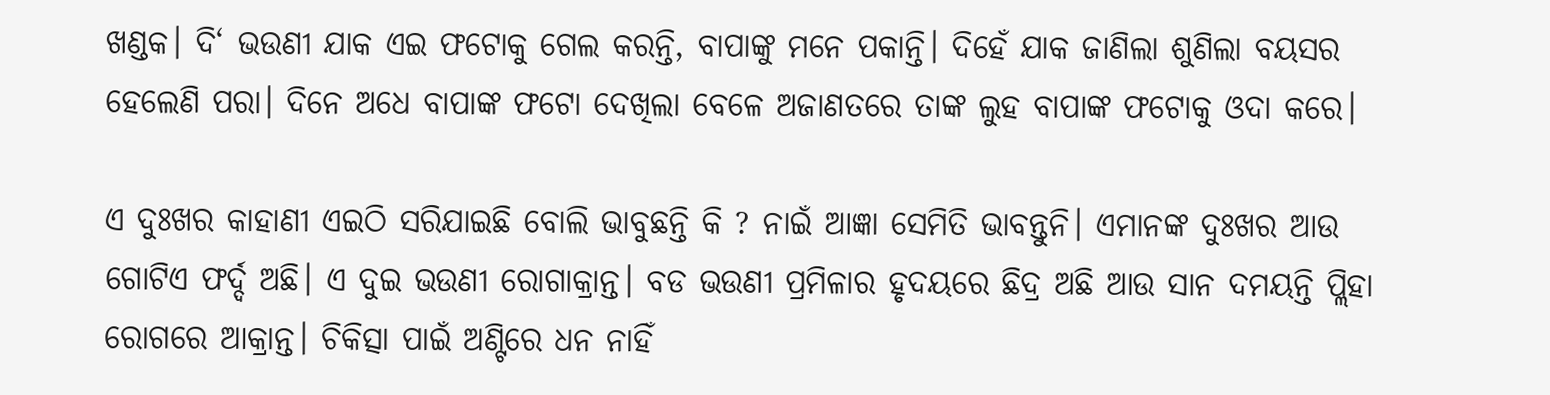ଖଣ୍ଡକ। ଦି‘ ଭଉଣୀ ଯାକ ଏଇ ଫଟୋକୁ ଗେଲ କରନ୍ତି, ବାପାଙ୍କୁ ମନେ ପକାନ୍ତି। ଦିହେଁ ଯାକ ଜାଣିଲା ଶୁଣିଲା ବୟସର ହେଲେଣି ପରା। ଦିନେ ଅଧେ ବାପାଙ୍କ ଫଟୋ ଦେଖିଲା ବେଳେ ଅଜାଣତରେ ତାଙ୍କ ଲୁହ ବାପାଙ୍କ ଫଟୋକୁ ଓଦା କରେ।

ଏ ଦୁଃଖର କାହାଣୀ ଏଇଠି ସରିଯାଇଛି ବୋଲି ଭାବୁଛନ୍ତି କି ? ନାଇଁ ଆଜ୍ଞା ସେମିତି ଭାବନ୍ତୁନି। ଏମାନଙ୍କ ଦୁଃଖର ଆଉ ଗୋଟିଏ ଫର୍ଦ୍ଦ ଅଛି। ଏ ଦୁଇ ଭଉଣୀ ରୋଗାକ୍ରାନ୍ତ। ବଡ ଭଉଣୀ ପ୍ରମିଳାର ହୃଦୟରେ ଛିଦ୍ର ଅଛି ଆଉ ସାନ ଦମୟନ୍ତି ପ୍ଲିହା ରୋଗରେ ଆକ୍ରାନ୍ତ। ଚିକିତ୍ସା ପାଇଁ ଅଣ୍ଟିରେ ଧନ ନାହିଁ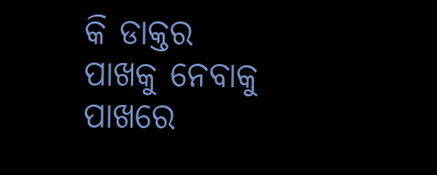କି ଡାକ୍ତର ପାଖକୁ ନେବାକୁ ପାଖରେ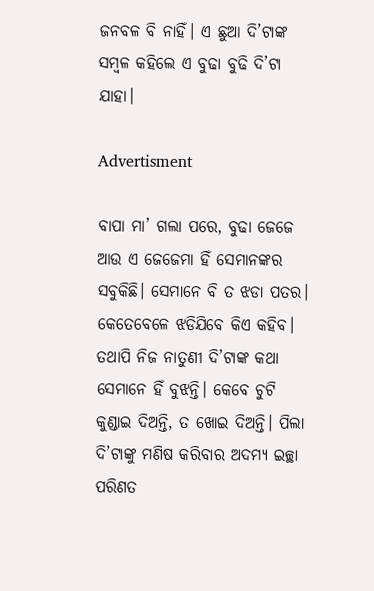ଜନବଳ ବି ନାହିଁ। ଏ ଛୁଆ ଦି’ଟାଙ୍କ ସମ୍ବଳ କହିଲେ ଏ ବୁଢା ବୁଢି ଦି’ଟା ଯାହା।

Advertisment

ବାପା ମା’ ଗଲା ପରେ, ବୁଢା ଜେଜେ ଆଉ ଏ ଜେଜେମା ହିଁ ସେମାନଙ୍କର ସବୁକିଛି। ସେମାନେ ବି ତ ଝଡା ପତର। କେତେବେଳେ ଝଡିଯିବେ କିଏ କହିବ। ତଥାପି ନିଜ ନାତୁଣୀ ଦି’ଟାଙ୍କ କଥା ସେମାନେ ହିଁ ବୁଝନ୍ତି। କେବେ ଚୁଟି କୁଣ୍ଡାଇ ଦିଅନ୍ତି, ତ ଖୋଇ ଦିଅନ୍ତି। ପିଲା ଦି’ଟାଙ୍କୁ ମଣିଷ କରିବାର ଅଦମ୍ୟ ଇଚ୍ଛା ପରିଣତ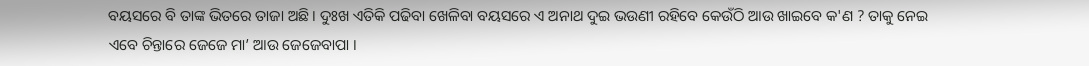ବୟସରେ ବି ତାଙ୍କ ଭିତରେ ତାଜା ଅଛି। ଦୁଃଖ ଏତିକି ପଢିବା ଖେଳିବା ବୟସରେ ଏ ଅନାଥ ଦୁଇ ଭଉଣୀ ରହିବେ କେଉଁଠି ଆଉ ଖାଇବେ କ'ଣ ? ତାକୁ ନେଇ ଏବେ ଚିନ୍ତାରେ ଜେଜେ ମା’ ଆଉ ଜେଜେବାପା ।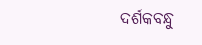ଦର୍ଶକବନ୍ଧୁ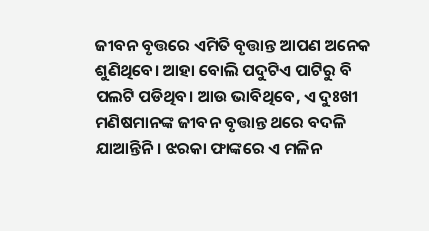ଜୀବନ ବୃତ୍ତରେ ଏମିତି ବୃତ୍ତାନ୍ତ ଆପଣ ଅନେକ ଶୁଣିଥିବେ। ଆହା ବୋଲି ପଦୁଟିଏ ପାଟିରୁ ବି ପଲଟି ପଡିଥିବ। ଆଉ ଭାବିଥିବେ, ଏ ଦୁଃଖୀ ମଣିଷମାନଙ୍କ ଜୀବନ ବୃତ୍ତାନ୍ତ ଥରେ ବଦଳି ଯାଆନ୍ତିନି। ଝରକା ଫାଙ୍କରେ ଏ ମଳିନ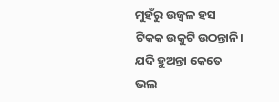ମୁହଁରୁ ଉଜ୍ବଳ ହସ ଟିକକ ଉକୁଟି ଉଠନ୍ତାନି। ଯଦି ହୁଅନ୍ତା କେତେ ଭଲ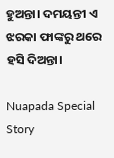ହୁଅନ୍ତା। ଦମୟନ୍ତୀ ଏ ଝରକା ଫାଙ୍କରୁ ଥରେ ହସି ଦିଅନ୍ତା।

Nuapada Special Story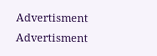Advertisment
Advertisment